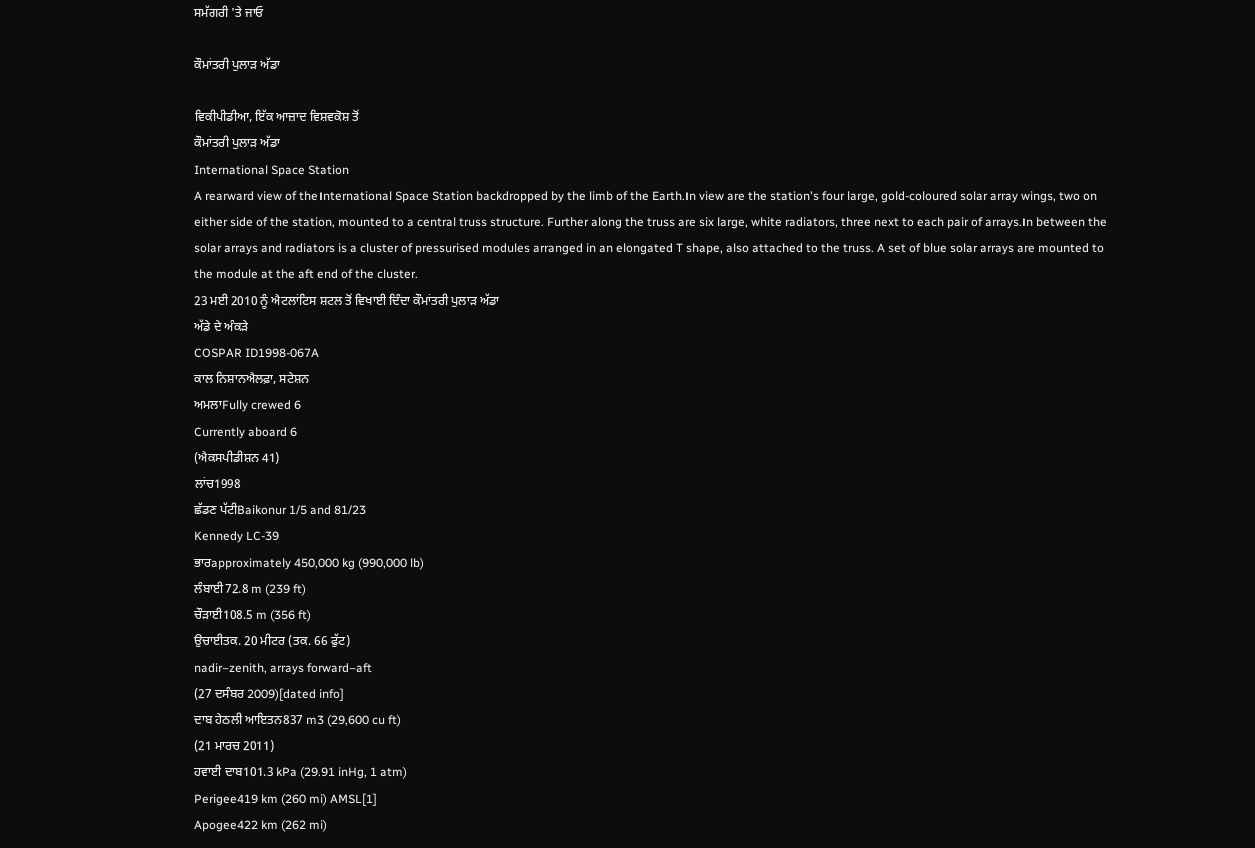ਸਮੱਗਰੀ 'ਤੇ ਜਾਓ

ਕੌਮਾਂਤਰੀ ਪੁਲਾੜ ਅੱਡਾ

ਵਿਕੀਪੀਡੀਆ, ਇੱਕ ਆਜ਼ਾਦ ਵਿਸ਼ਵਕੋਸ਼ ਤੋਂ
ਕੌਮਾਂਤਰੀ ਪੁਲਾੜ ਅੱਡਾ
International Space Station
A rearward view of the।nternational Space Station backdropped by the limb of the Earth.।n view are the station's four large, gold-coloured solar array wings, two on either side of the station, mounted to a central truss structure. Further along the truss are six large, white radiators, three next to each pair of arrays.।n between the solar arrays and radiators is a cluster of pressurised modules arranged in an elongated T shape, also attached to the truss. A set of blue solar arrays are mounted to the module at the aft end of the cluster.
23 ਮਈ 2010 ਨੂੰ ਐਟਲਾਂਟਿਸ ਸ਼ਟਲ ਤੋਂ ਵਿਖਾਈ ਦਿੰਦਾ ਕੌਮਾਂਤਰੀ ਪੁਲਾੜ ਅੱਡਾ
ਅੱਡੇ ਦੇ ਅੰਕੜੇ
COSPAR ID1998-067A
ਕਾਲ ਨਿਸ਼ਾਨਐਲਫ਼ਾ, ਸਟੇਸ਼ਨ
ਅਮਲਾFully crewed 6
Currently aboard 6
(ਐਕਸਪੀਡੀਸ਼ਨ 41)
ਲਾਂਚ1998
ਛੱਡਣ ਪੱਟੀBaikonur 1/5 and 81/23
Kennedy LC-39
ਭਾਰapproximately 450,000 kg (990,000 lb)
ਲੰਬਾਈ72.8 m (239 ft)
ਚੌੜਾਈ108.5 m (356 ft)
ਉਚਾਈਤਕ. 20 ਮੀਟਰ (ਤਕ. 66 ਫੁੱਟ)
nadir–zenith, arrays forward–aft
(27 ਦਸੰਬਰ 2009)[dated info]
ਦਾਬ ਹੇਠਲੀ ਆਇਤਨ837 m3 (29,600 cu ft)
(21 ਮਾਰਚ 2011)
ਹਵਾਈ ਦਾਬ101.3 kPa (29.91 inHg, 1 atm)
Perigee419 km (260 mi) AMSL[1]
Apogee422 km (262 mi)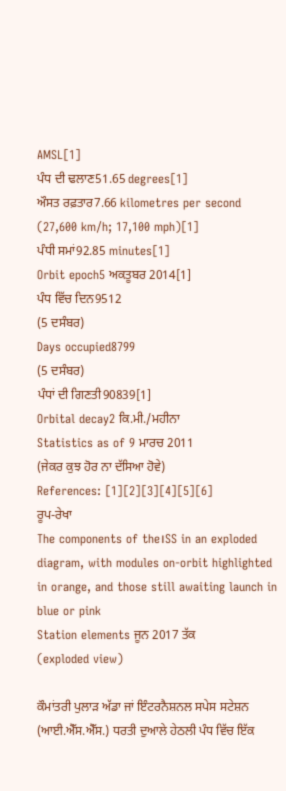AMSL[1]
ਪੰਧ ਦੀ ਢਲਾਣ51.65 degrees[1]
ਔਸਤ ਰਫ਼ਤਾਰ7.66 kilometres per second (27,600 km/h; 17,100 mph)[1]
ਪੰਧੀ ਸਮਾਂ92.85 minutes[1]
Orbit epoch5 ਅਕਤੂਬਰ 2014[1]
ਪੰਧ ਵਿੱਚ ਦਿਨ9512
(5 ਦਸੰਬਰ)
Days occupied8799
(5 ਦਸੰਬਰ)
ਪੰਧਾਂ ਦੀ ਗਿਣਤੀ90839[1]
Orbital decay2 ਕਿ.ਮੀ./ਮਹੀਨਾ
Statistics as of 9 ਮਾਰਚ 2011
(ਜੇਕਰ ਕੁਝ ਹੋਰ ਨਾ ਦੱਸਿਆ ਹੋਵੇ)
References: [1][2][3][4][5][6]
ਰੂਪ-ਰੇਖਾ
The components of the।SS in an exploded diagram, with modules on-orbit highlighted in orange, and those still awaiting launch in blue or pink
Station elements ਜੂਨ 2017 ਤੱਕ
(exploded view)

ਕੌਮਾਂਤਰੀ ਪੁਲਾੜ ਅੱਡਾ ਜਾਂ ਇੰਟਰਨੈਸ਼ਨਲ ਸਪੇਸ ਸਟੇਸ਼ਨ (ਆਈ.ਐੱਸ.ਐੱਸ.) ਧਰਤੀ ਦੁਆਲੇ ਹੇਠਲੀ ਪੰਧ ਵਿੱਚ ਇੱਕ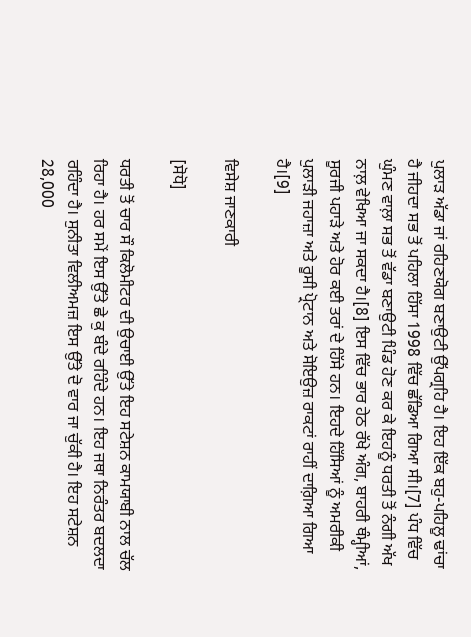ਪੁਲਾੜ ਅੱਡਾ ਜਾਂ ਰਹਿਣਯੋਗ ਬਣਾਉਟੀ ਉੱਪਗ੍ਰਹਿ ਹੈ। ਇਹ ਇੱਕ ਬਹੁ-ਪਹਿਲੂ ਢਾਂਚਾ ਹੈ ਜੀਹਦਾ ਸਭ ਤੋਂ ਪਹਿਲਾ ਹਿੱਸਾ 1998 ਵਿੱਚ ਛੱਡਿਆ ਗਿਆ ਸੀ।[7] ਪੰਧ ਵਿੱਚ ਘੁੰਮਣ ਵਾਲ਼ਾ ਸਭ ਤੋਂ ਵੱਡਾ ਬਣਾਉਟੀ ਪਿੰਡ ਹੋਣ ਕਰ ਕੇ ਇਹਨੂੰ ਧਰਤੀ ਤੋਂ ਨੰਗੀ ਅੱਖ ਨਾਲ਼ ਵੇਖਿਆ ਜਾ ਸਕਦਾ ਹੈ।[8] ਇਸ ਵਿੱਚ ਭਾਰ ਹੇਠ ਰੱਖੇ ਅੰਗ, ਬਾਹਰੀ ਥੰਮ੍ਹੀਆਂ, ਸੂਰਜੀ ਪਹਾੜੇ ਅਤੇ ਹੋਰ ਕਈ ਤਰਾਂ ਦੇ ਹਿੱਸੇ ਹਨ। ਇਹਦੇ ਹਿੱਸਿਆਂ ਨੂੰ ਅਮਰੀਕੀ ਪੁਲਾੜੀ ਜਹਾਜ਼ਾ ਅਤੇ ਰੂਸੀ ਪ੍ਰੋਟਾਨ ਅਤੇ ਸੋਇਉਜ਼ ਰਾਕਟਾਂ ਰਾਹੀਂ ਦਾਗ਼ਿਆ ਗਿਆ ਹੈ।[9]

ਵਿਸੇਸ਼ ਜਾਣਕਾਰੀ

[ਸੋਧੋ]

ਧਰਤੀ ਤੋਂ ਚਾਰ ਸੌ ਕਿਲੋਮੀਟਰ ਦੀ ਉਚਾਈ ਉੱਤੇ ਇਹ ਸਟੇਸ਼ਨ ਕਾਮਯਾਬੀ ਨਾਲ ਚੱਲ ਰਿਹਾ ਹੈ। ਹਰ ਸਮੇਂ ਇਸ ਉੱਤੇ ਛੇ ਕੁ ਬੰਦੇ ਰਹਿੰਦੇ ਹਨ। ਇਹ ਜਥਾ ਨਿਰੰਤਰ ਬਦਲਦਾ ਰਹਿੰਦਾ ਹੈ। ਸੁਨੀਤਾ ਵਿਲੀਅਮਜ਼ ਇਸ ਉੱਤੇ ਦੋ ਵਾਰ ਜਾ ਚੁੱਕੀ ਹੈ। ਇਹ ਸਟੇਸ਼ਨ 28,000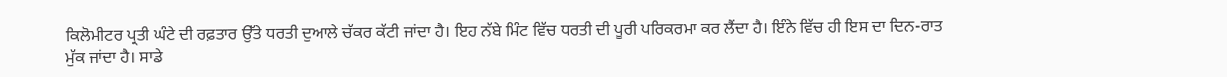ਕਿਲੋਮੀਟਰ ਪ੍ਰਤੀ ਘੰਟੇ ਦੀ ਰਫ਼ਤਾਰ ਉੱਤੇ ਧਰਤੀ ਦੁਆਲੇ ਚੱਕਰ ਕੱਟੀ ਜਾਂਦਾ ਹੈ। ਇਹ ਨੱਬੇ ਮਿੰਟ ਵਿੱਚ ਧਰਤੀ ਦੀ ਪੂਰੀ ਪਰਿਕਰਮਾ ਕਰ ਲੈਂਦਾ ਹੈ। ਇੰਨੇ ਵਿੱਚ ਹੀ ਇਸ ਦਾ ਦਿਨ-ਰਾਤ ਮੁੱਕ ਜਾਂਦਾ ਹੈ। ਸਾਡੇ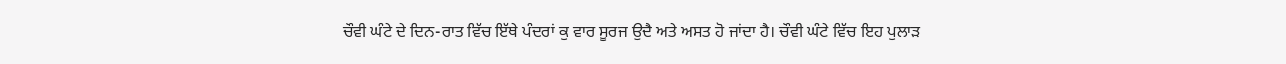ਚੌਵੀ ਘੰਟੇ ਦੇ ਦਿਨ-ਰਾਤ ਵਿੱਚ ਇੱਥੇ ਪੰਦਰਾਂ ਕੁ ਵਾਰ ਸੂਰਜ ਉਦੈ ਅਤੇ ਅਸਤ ਹੋ ਜਾਂਦਾ ਹੈ। ਚੌਵੀ ਘੰਟੇ ਵਿੱਚ ਇਹ ਪੁਲਾਡ਼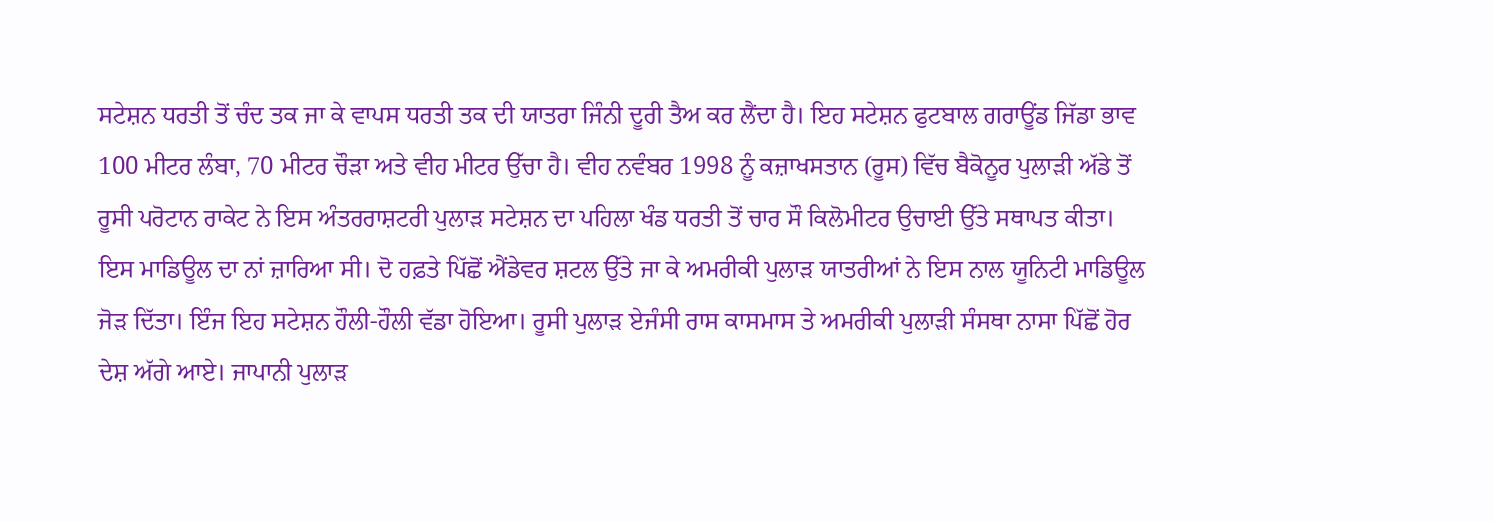ਸਟੇਸ਼ਨ ਧਰਤੀ ਤੋਂ ਚੰਦ ਤਕ ਜਾ ਕੇ ਵਾਪਸ ਧਰਤੀ ਤਕ ਦੀ ਯਾਤਰਾ ਜਿੰਨੀ ਦੂਰੀ ਤੈਅ ਕਰ ਲੈਂਦਾ ਹੈ। ਇਹ ਸਟੇਸ਼ਨ ਫੁਟਬਾਲ ਗਰਾਊਂਡ ਜਿੱਡਾ ਭਾਵ 100 ਮੀਟਰ ਲੰਬਾ, 70 ਮੀਟਰ ਚੌੜਾ ਅਤੇ ਵੀਹ ਮੀਟਰ ਉੱਚਾ ਹੈ। ਵੀਹ ਨਵੰਬਰ 1998 ਨੂੰ ਕਜ਼ਾਖਸਤਾਨ (ਰੂਸ) ਵਿੱਚ ਬੈਕੋਨੂਰ ਪੁਲਾੜੀ ਅੱਡੇ ਤੋਂ ਰੂਸੀ ਪਰੋਟਾਨ ਰਾਕੇਟ ਨੇ ਇਸ ਅੰਤਰਰਾਸ਼ਟਰੀ ਪੁਲਾੜ ਸਟੇਸ਼ਨ ਦਾ ਪਹਿਲਾ ਖੰਡ ਧਰਤੀ ਤੋਂ ਚਾਰ ਸੌ ਕਿਲੋਮੀਟਰ ਉਚਾਈ ਉੱਤੇ ਸਥਾਪਤ ਕੀਤਾ। ਇਸ ਮਾਡਿਊਲ ਦਾ ਨਾਂ ਜ਼ਾਰਿਆ ਸੀ। ਦੋ ਹਫ਼ਤੇ ਪਿੱਛੋਂ ਐਂਡੇਵਰ ਸ਼ਟਲ ਉੱਤੇ ਜਾ ਕੇ ਅਮਰੀਕੀ ਪੁਲਾੜ ਯਾਤਰੀਆਂ ਨੇ ਇਸ ਨਾਲ ਯੂਨਿਟੀ ਮਾਡਿਊਲ ਜੋੜ ਦਿੱਤਾ। ਇੰਜ ਇਹ ਸਟੇਸ਼ਨ ਹੌਲੀ-ਹੌਲੀ ਵੱਡਾ ਹੋਇਆ। ਰੂਸੀ ਪੁਲਾੜ ਏਜੰਸੀ ਰਾਸ ਕਾਸਮਾਸ ਤੇ ਅਮਰੀਕੀ ਪੁਲਾੜੀ ਸੰਸਥਾ ਨਾਸਾ ਪਿੱਛੋਂ ਹੋਰ ਦੇਸ਼ ਅੱਗੇ ਆਏ। ਜਾਪਾਨੀ ਪੁਲਾੜ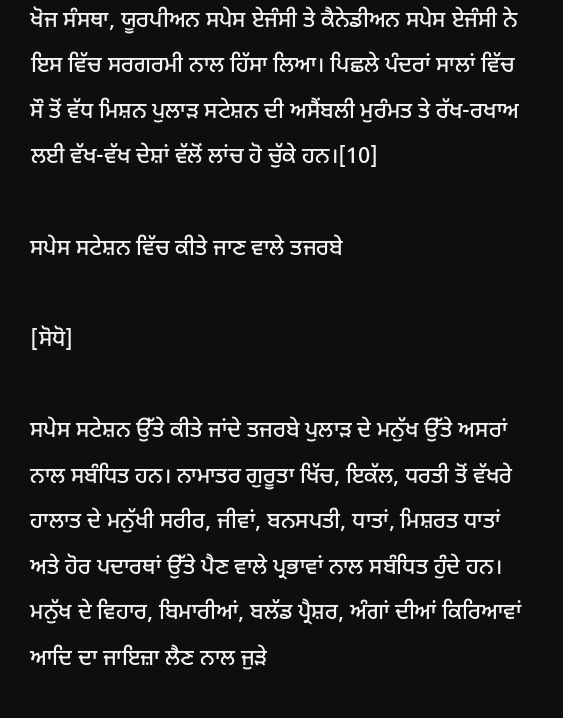ਖੋਜ ਸੰਸਥਾ, ਯੂਰਪੀਅਨ ਸਪੇਸ ਏਜੰਸੀ ਤੇ ਕੈਨੇਡੀਅਨ ਸਪੇਸ ਏਜੰਸੀ ਨੇ ਇਸ ਵਿੱਚ ਸਰਗਰਮੀ ਨਾਲ ਹਿੱਸਾ ਲਿਆ। ਪਿਛਲੇ ਪੰਦਰਾਂ ਸਾਲਾਂ ਵਿੱਚ ਸੌ ਤੋਂ ਵੱਧ ਮਿਸ਼ਨ ਪੁਲਾੜ ਸਟੇਸ਼ਨ ਦੀ ਅਸੈਂਬਲੀ ਮੁਰੰਮਤ ਤੇ ਰੱਖ-ਰਖਾਅ ਲਈ ਵੱਖ-ਵੱਖ ਦੇਸ਼ਾਂ ਵੱਲੋਂ ਲਾਂਚ ਹੋ ਚੁੱਕੇ ਹਨ।[10]

ਸਪੇਸ ਸਟੇਸ਼ਨ ਵਿੱਚ ਕੀਤੇ ਜਾਣ ਵਾਲੇ ਤਜਰਬੇ

[ਸੋਧੋ]

ਸਪੇਸ ਸਟੇਸ਼ਨ ਉੱਤੇ ਕੀਤੇ ਜਾਂਦੇ ਤਜਰਬੇ ਪੁਲਾੜ ਦੇ ਮਨੁੱਖ ਉੱਤੇ ਅਸਰਾਂ ਨਾਲ ਸਬੰਧਿਤ ਹਨ। ਨਾਮਾਤਰ ਗੁਰੂਤਾ ਖਿੱਚ, ਇਕੱਲ, ਧਰਤੀ ਤੋਂ ਵੱਖਰੇ ਹਾਲਾਤ ਦੇ ਮਨੁੱਖੀ ਸਰੀਰ, ਜੀਵਾਂ, ਬਨਸਪਤੀ, ਧਾਤਾਂ, ਮਿਸ਼ਰਤ ਧਾਤਾਂ ਅਤੇ ਹੋਰ ਪਦਾਰਥਾਂ ਉੱਤੇ ਪੈਣ ਵਾਲੇ ਪ੍ਰਭਾਵਾਂ ਨਾਲ ਸਬੰਧਿਤ ਹੁੰਦੇ ਹਨ। ਮਨੁੱਖ ਦੇ ਵਿਹਾਰ, ਬਿਮਾਰੀਆਂ, ਬਲੱਡ ਪ੍ਰੈਸ਼ਰ, ਅੰਗਾਂ ਦੀਆਂ ਕਿਰਿਆਵਾਂ ਆਦਿ ਦਾ ਜਾਇਜ਼ਾ ਲੈਣ ਨਾਲ ਜੁੜੇ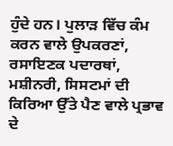ਹੁੰਦੇ ਹਨ। ਪੁਲਾੜ ਵਿੱਚ ਕੰਮ ਕਰਨ ਵਾਲੇ ਉਪਕਰਣਾਂ, ਰਸਾਇਣਕ ਪਦਾਰਥਾਂ, ਮਸ਼ੀਨਰੀ, ਸਿਸਟਮਾਂ ਦੀ ਕਿਰਿਆ ਉੱਤੇ ਪੈਣ ਵਾਲੇ ਪ੍ਰਭਾਵ ਦੇ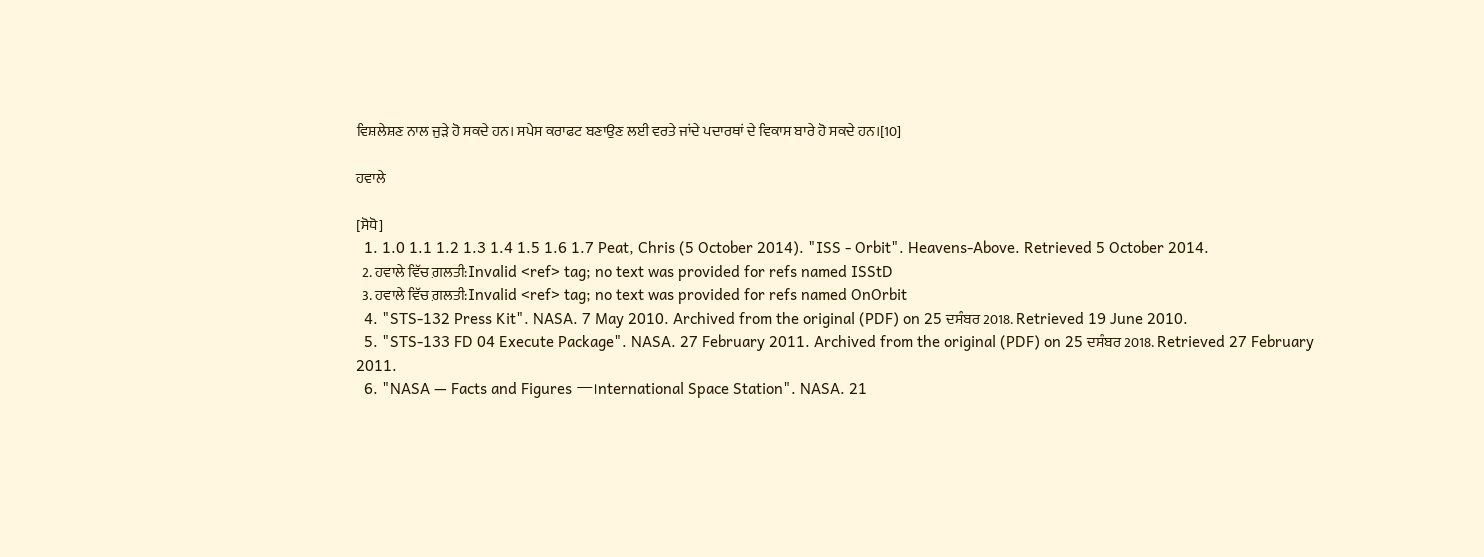ਵਿਸ਼ਲੇਸ਼ਣ ਨਾਲ ਜੁੜੇ ਹੋ ਸਕਦੇ ਹਨ। ਸਪੇਸ ਕਰਾਫਟ ਬਣਾਉਣ ਲਈ ਵਰਤੇ ਜਾਂਦੇ ਪਦਾਰਥਾਂ ਦੇ ਵਿਕਾਸ ਬਾਰੇ ਹੋ ਸਕਦੇ ਹਨ।[10]

ਹਵਾਲੇ

[ਸੋਧੋ]
  1. 1.0 1.1 1.2 1.3 1.4 1.5 1.6 1.7 Peat, Chris (5 October 2014). "ISS - Orbit". Heavens-Above. Retrieved 5 October 2014.
  2. ਹਵਾਲੇ ਵਿੱਚ ਗ਼ਲਤੀ:Invalid <ref> tag; no text was provided for refs named ISStD
  3. ਹਵਾਲੇ ਵਿੱਚ ਗ਼ਲਤੀ:Invalid <ref> tag; no text was provided for refs named OnOrbit
  4. "STS-132 Press Kit". NASA. 7 May 2010. Archived from the original (PDF) on 25 ਦਸੰਬਰ 2018. Retrieved 19 June 2010.
  5. "STS-133 FD 04 Execute Package". NASA. 27 February 2011. Archived from the original (PDF) on 25 ਦਸੰਬਰ 2018. Retrieved 27 February 2011.
  6. "NASA — Facts and Figures —।nternational Space Station". NASA. 21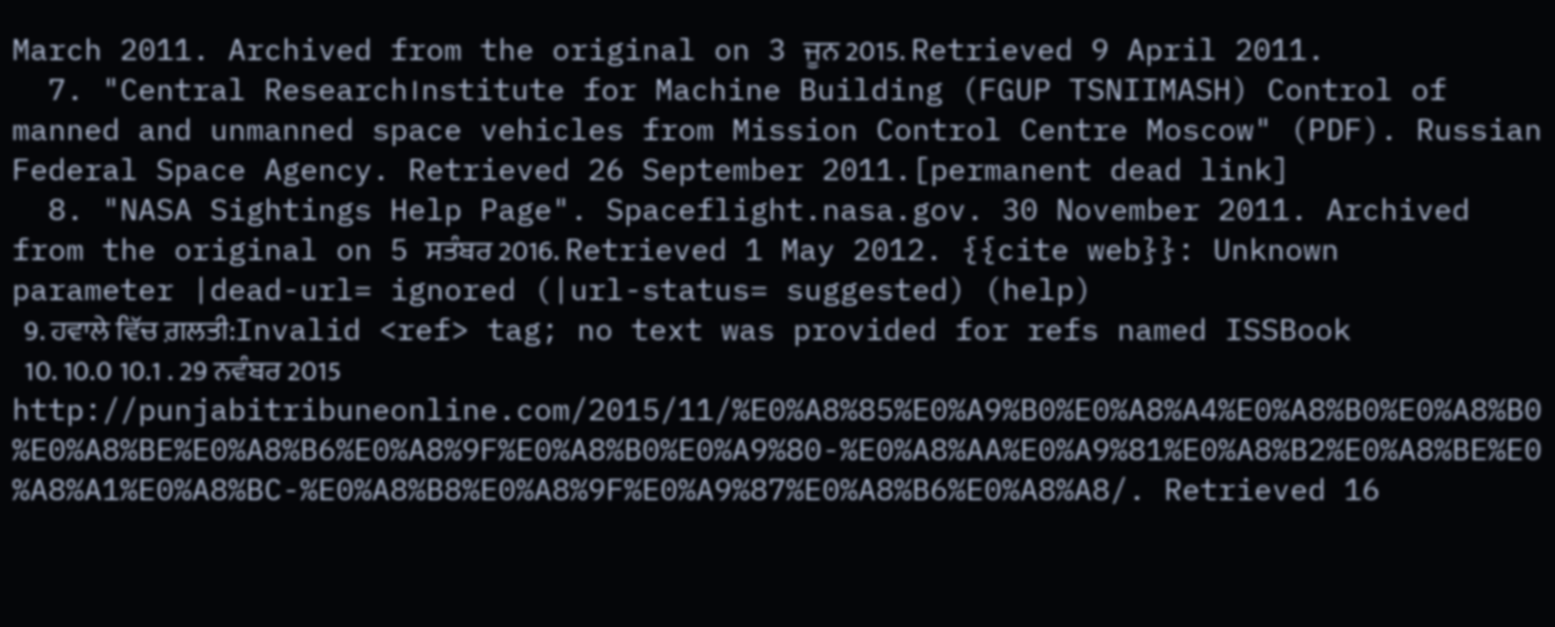March 2011. Archived from the original on 3 ਜੂਨ 2015. Retrieved 9 April 2011.
  7. "Central Research।nstitute for Machine Building (FGUP TSNIIMASH) Control of manned and unmanned space vehicles from Mission Control Centre Moscow" (PDF). Russian Federal Space Agency. Retrieved 26 September 2011.[permanent dead link]
  8. "NASA Sightings Help Page". Spaceflight.nasa.gov. 30 November 2011. Archived from the original on 5 ਸਤੰਬਰ 2016. Retrieved 1 May 2012. {{cite web}}: Unknown parameter |dead-url= ignored (|url-status= suggested) (help)
  9. ਹਵਾਲੇ ਵਿੱਚ ਗ਼ਲਤੀ:Invalid <ref> tag; no text was provided for refs named ISSBook
  10. 10.0 10.1 . 29 ਨਵੰਬਰ 2015 http://punjabitribuneonline.com/2015/11/%E0%A8%85%E0%A9%B0%E0%A8%A4%E0%A8%B0%E0%A8%B0%E0%A8%BE%E0%A8%B6%E0%A8%9F%E0%A8%B0%E0%A9%80-%E0%A8%AA%E0%A9%81%E0%A8%B2%E0%A8%BE%E0%A8%A1%E0%A8%BC-%E0%A8%B8%E0%A8%9F%E0%A9%87%E0%A8%B6%E0%A8%A8/. Retrieved 16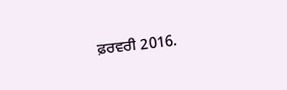ਫ਼ਰਵਰੀ 2016.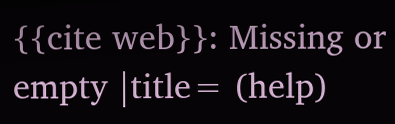{{cite web}}: Missing or empty |title= (help)